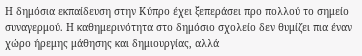Η δημόσια εκπαίδευση στην Κύπρο έχει ξεπεράσει προ πολλού το σημείο συναγερμού. Η καθημερινότητα στο δημόσιο σχολείο δεν θυμίζει πια έναν χώρο ήρεμης μάθησης και δημιουργίας, αλλά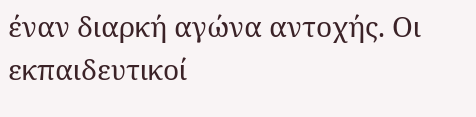έναν διαρκή αγώνα αντοχής. Οι εκπαιδευτικοί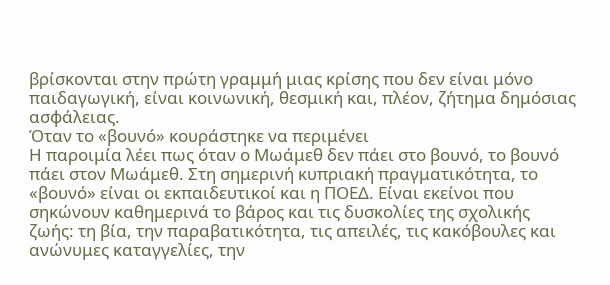βρίσκονται στην πρώτη γραμμή μιας κρίσης που δεν είναι μόνο παιδαγωγική, είναι κοινωνική, θεσμική και, πλέον, ζήτημα δημόσιας ασφάλειας.
Όταν το «βουνό» κουράστηκε να περιμένει
Η παροιμία λέει πως όταν ο Μωάμεθ δεν πάει στο βουνό, το βουνό πάει στον Μωάμεθ. Στη σημερινή κυπριακή πραγματικότητα, το «βουνό» είναι οι εκπαιδευτικοί και η ΠΟΕΔ. Είναι εκείνοι που σηκώνουν καθημερινά το βάρος και τις δυσκολίες της σχολικής ζωής: τη βία, την παραβατικότητα, τις απειλές, τις κακόβουλες και ανώνυμες καταγγελίες, την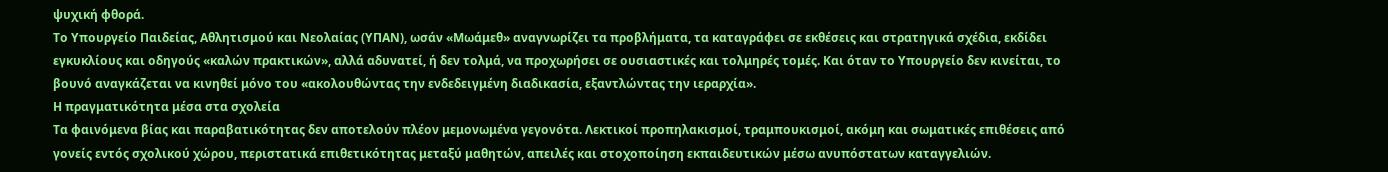ψυχική φθορά.
Tο Υπουργείο Παιδείας, Αθλητισμού και Νεολαίας (ΥΠΑΝ), ωσάν «Μωάμεθ» αναγνωρίζει τα προβλήματα, τα καταγράφει σε εκθέσεις και στρατηγικά σχέδια, εκδίδει εγκυκλίους και οδηγούς «καλών πρακτικών», αλλά αδυνατεί, ή δεν τολμά, να προχωρήσει σε ουσιαστικές και τολμηρές τομές. Και όταν το Υπουργείο δεν κινείται, το βουνό αναγκάζεται να κινηθεί μόνο του «ακολουθώντας την ενδεδειγμένη διαδικασία, εξαντλώντας την ιεραρχία».
Η πραγματικότητα μέσα στα σχολεία
Τα φαινόμενα βίας και παραβατικότητας δεν αποτελούν πλέον μεμονωμένα γεγονότα. Λεκτικοί προπηλακισμοί, τραμπουκισμοί, ακόμη και σωματικές επιθέσεις από γονείς εντός σχολικού χώρου, περιστατικά επιθετικότητας μεταξύ μαθητών, απειλές και στοχοποίηση εκπαιδευτικών μέσω ανυπόστατων καταγγελιών.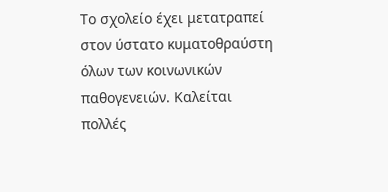Το σχολείο έχει μετατραπεί στον ύστατο κυματοθραύστη όλων των κοινωνικών παθογενειών. Καλείται πολλές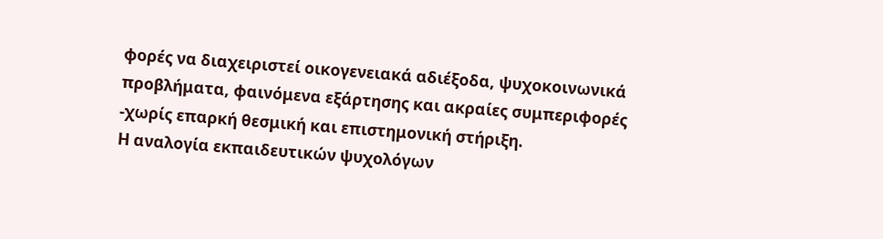φορές να διαχειριστεί οικογενειακά αδιέξοδα, ψυχοκοινωνικά προβλήματα, φαινόμενα εξάρτησης και ακραίες συμπεριφορές -χωρίς επαρκή θεσμική και επιστημονική στήριξη.
Η αναλογία εκπαιδευτικών ψυχολόγων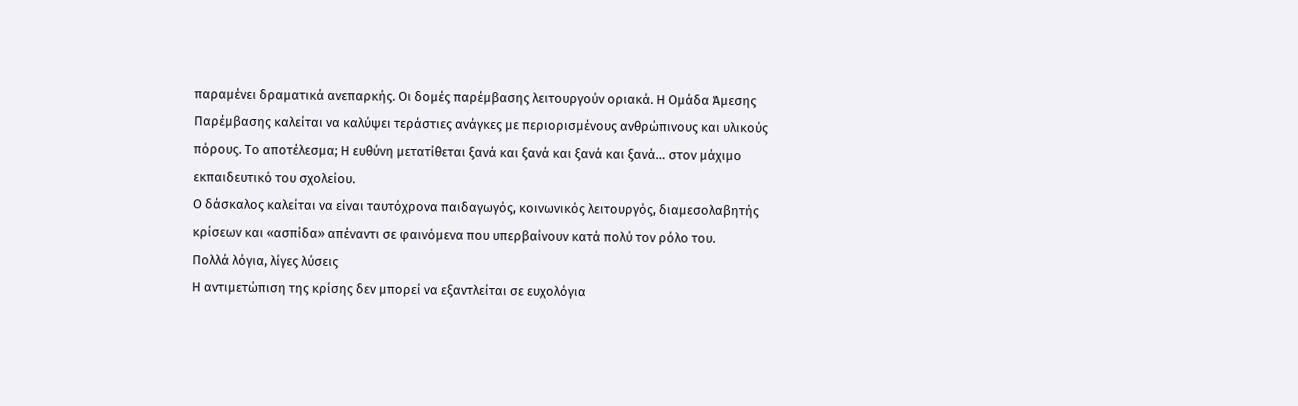παραμένει δραματικά ανεπαρκής. Οι δομές παρέμβασης λειτουργούν οριακά. Η Ομάδα Άμεσης Παρέμβασης καλείται να καλύψει τεράστιες ανάγκες με περιορισμένους ανθρώπινους και υλικούς πόρους. Το αποτέλεσμα; Η ευθύνη μετατίθεται ξανά και ξανά και ξανά και ξανά… στον μάχιμο εκπαιδευτικό του σχολείου.
Ο δάσκαλος καλείται να είναι ταυτόχρονα παιδαγωγός, κοινωνικός λειτουργός, διαμεσολαβητής κρίσεων και «ασπίδα» απέναντι σε φαινόμενα που υπερβαίνουν κατά πολύ τον ρόλο του.
Πολλά λόγια, λίγες λύσεις
Η αντιμετώπιση της κρίσης δεν μπορεί να εξαντλείται σε ευχολόγια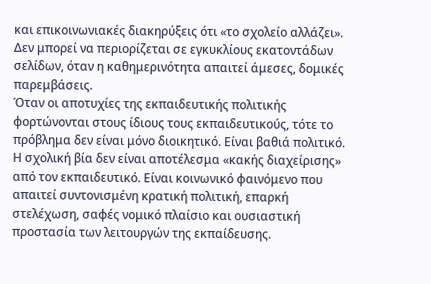και επικοινωνιακές διακηρύξεις ότι «το σχολείο αλλάζει». Δεν μπορεί να περιορίζεται σε εγκυκλίους εκατοντάδων σελίδων, όταν η καθημερινότητα απαιτεί άμεσες, δομικές παρεμβάσεις.
Όταν οι αποτυχίες της εκπαιδευτικής πολιτικής φορτώνονται στους ίδιους τους εκπαιδευτικούς, τότε το πρόβλημα δεν είναι μόνο διοικητικό. Είναι βαθιά πολιτικό.
Η σχολική βία δεν είναι αποτέλεσμα «κακής διαχείρισης» από τον εκπαιδευτικό. Είναι κοινωνικό φαινόμενο που απαιτεί συντονισμένη κρατική πολιτική, επαρκή στελέχωση, σαφές νομικό πλαίσιο και ουσιαστική προστασία των λειτουργών της εκπαίδευσης.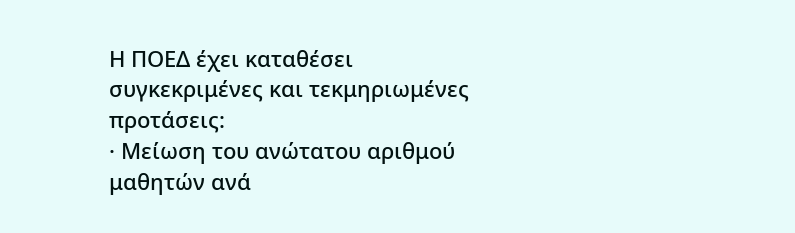Η ΠΟΕΔ έχει καταθέσει συγκεκριμένες και τεκμηριωμένες προτάσεις:
· Μείωση του ανώτατου αριθμού μαθητών ανά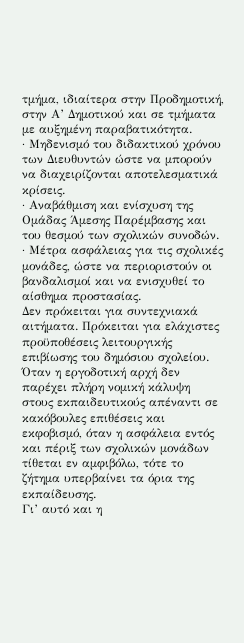τμήμα, ιδιαίτερα στην Προδημοτική, στην Α’ Δημοτικού και σε τμήματα με αυξημένη παραβατικότητα.
· Μηδενισμό του διδακτικού χρόνου των Διευθυντών ώστε να μπορούν να διαχειρίζονται αποτελεσματικά κρίσεις.
· Αναβάθμιση και ενίσχυση της Ομάδας Άμεσης Παρέμβασης και του θεσμού των σχολικών συνοδών.
· Μέτρα ασφάλειας για τις σχολικές μονάδες, ώστε να περιοριστούν οι βανδαλισμοί και να ενισχυθεί το αίσθημα προστασίας.
Δεν πρόκειται για συντεχνιακά αιτήματα. Πρόκειται για ελάχιστες προϋποθέσεις λειτουργικής επιβίωσης του δημόσιου σχολείου.
Όταν η εργοδοτική αρχή δεν παρέχει πλήρη νομική κάλυψη στους εκπαιδευτικούς απέναντι σε κακόβουλες επιθέσεις και εκφοβισμό, όταν η ασφάλεια εντός και πέριξ των σχολικών μονάδων τίθεται εν αμφιβόλω, τότε το ζήτημα υπερβαίνει τα όρια της εκπαίδευσης.
Γι’ αυτό και η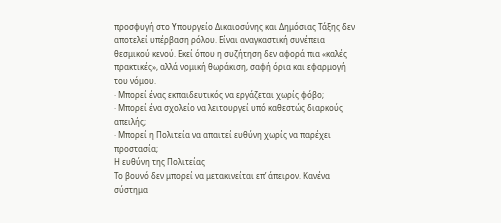προσφυγή στο Υπουργείο Δικαιοσύνης και Δημόσιας Τάξης δεν αποτελεί υπέρβαση ρόλου. Είναι αναγκαστική συνέπεια θεσμικού κενού. Εκεί όπου η συζήτηση δεν αφορά πια «καλές πρακτικές», αλλά νομική θωράκιση, σαφή όρια και εφαρμογή του νόμου.
· Μπορεί ένας εκπαιδευτικός να εργάζεται χωρίς φόβο;
· Μπορεί ένα σχολείο να λειτουργεί υπό καθεστώς διαρκούς απειλής;
· Μπορεί η Πολιτεία να απαιτεί ευθύνη χωρίς να παρέχει προστασία;
Η ευθύνη της Πολιτείας
Το βουνό δεν μπορεί να μετακινείται επ’ άπειρον. Κανένα σύστημα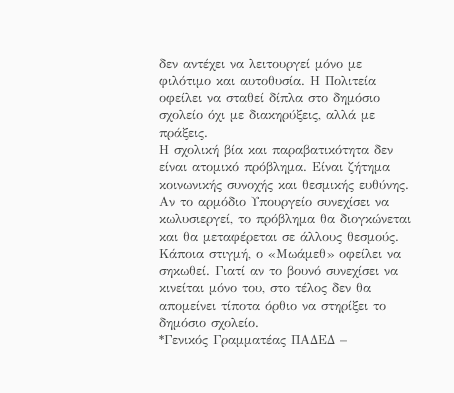δεν αντέχει να λειτουργεί μόνο με φιλότιμο και αυτοθυσία. Η Πολιτεία οφείλει να σταθεί δίπλα στο δημόσιο σχολείο όχι με διακηρύξεις, αλλά με πράξεις.
Η σχολική βία και παραβατικότητα δεν είναι ατομικό πρόβλημα. Είναι ζήτημα κοινωνικής συνοχής και θεσμικής ευθύνης. Αν το αρμόδιο Υπουργείο συνεχίσει να κωλυσιεργεί, το πρόβλημα θα διογκώνεται και θα μεταφέρεται σε άλλους θεσμούς.
Κάποια στιγμή, ο «Μωάμεθ» οφείλει να σηκωθεί. Γιατί αν το βουνό συνεχίσει να κινείται μόνο του, στο τέλος δεν θα απομείνει τίποτα όρθιο να στηρίξει το δημόσιο σχολείο.
*Γενικός Γραμματέας ΠΑΔΕΔ –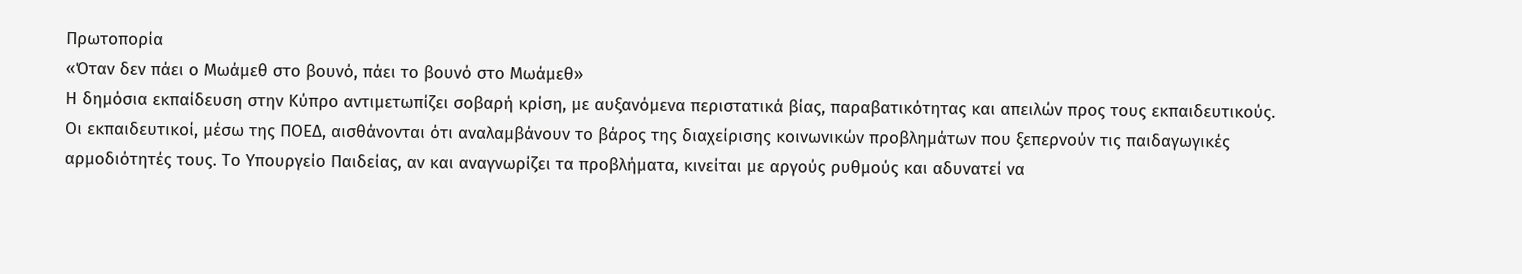Πρωτοπορία
«Όταν δεν πάει ο Μωάμεθ στο βουνό, πάει το βουνό στο Μωάμεθ»
Η δημόσια εκπαίδευση στην Κύπρο αντιμετωπίζει σοβαρή κρίση, με αυξανόμενα περιστατικά βίας, παραβατικότητας και απειλών προς τους εκπαιδευτικούς. Οι εκπαιδευτικοί, μέσω της ΠΟΕΔ, αισθάνονται ότι αναλαμβάνουν το βάρος της διαχείρισης κοινωνικών προβλημάτων που ξεπερνούν τις παιδαγωγικές αρμοδιότητές τους. Το Υπουργείο Παιδείας, αν και αναγνωρίζει τα προβλήματα, κινείται με αργούς ρυθμούς και αδυνατεί να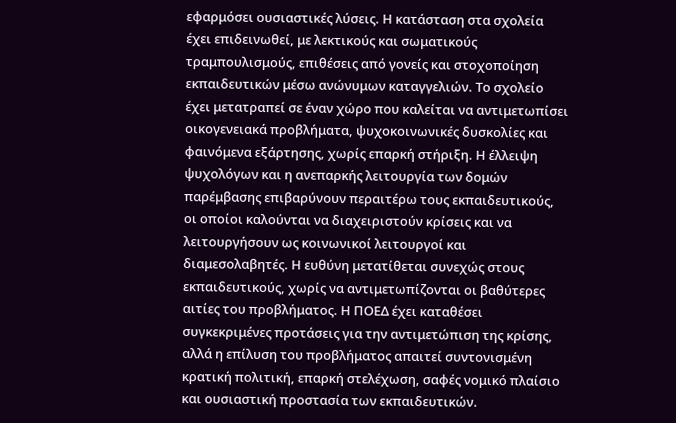εφαρμόσει ουσιαστικές λύσεις. Η κατάσταση στα σχολεία έχει επιδεινωθεί, με λεκτικούς και σωματικούς τραμπουλισμούς, επιθέσεις από γονείς και στοχοποίηση εκπαιδευτικών μέσω ανώνυμων καταγγελιών. Το σχολείο έχει μετατραπεί σε έναν χώρο που καλείται να αντιμετωπίσει οικογενειακά προβλήματα, ψυχοκοινωνικές δυσκολίες και φαινόμενα εξάρτησης, χωρίς επαρκή στήριξη. Η έλλειψη ψυχολόγων και η ανεπαρκής λειτουργία των δομών παρέμβασης επιβαρύνουν περαιτέρω τους εκπαιδευτικούς, οι οποίοι καλούνται να διαχειριστούν κρίσεις και να λειτουργήσουν ως κοινωνικοί λειτουργοί και διαμεσολαβητές. Η ευθύνη μετατίθεται συνεχώς στους εκπαιδευτικούς, χωρίς να αντιμετωπίζονται οι βαθύτερες αιτίες του προβλήματος. Η ΠΟΕΔ έχει καταθέσει συγκεκριμένες προτάσεις για την αντιμετώπιση της κρίσης, αλλά η επίλυση του προβλήματος απαιτεί συντονισμένη κρατική πολιτική, επαρκή στελέχωση, σαφές νομικό πλαίσιο και ουσιαστική προστασία των εκπαιδευτικών.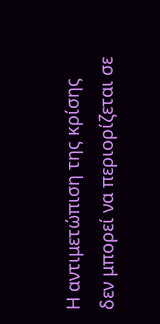Η αντιμετώπιση της κρίσης δεν μπορεί να περιορίζεται σε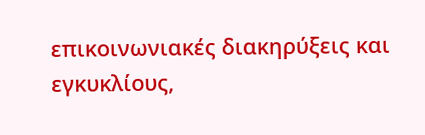επικοινωνιακές διακηρύξεις και εγκυκλίους,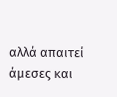αλλά απαιτεί άμεσες και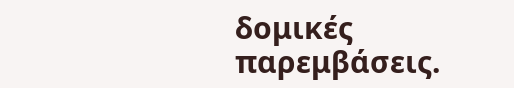δομικές παρεμβάσεις.